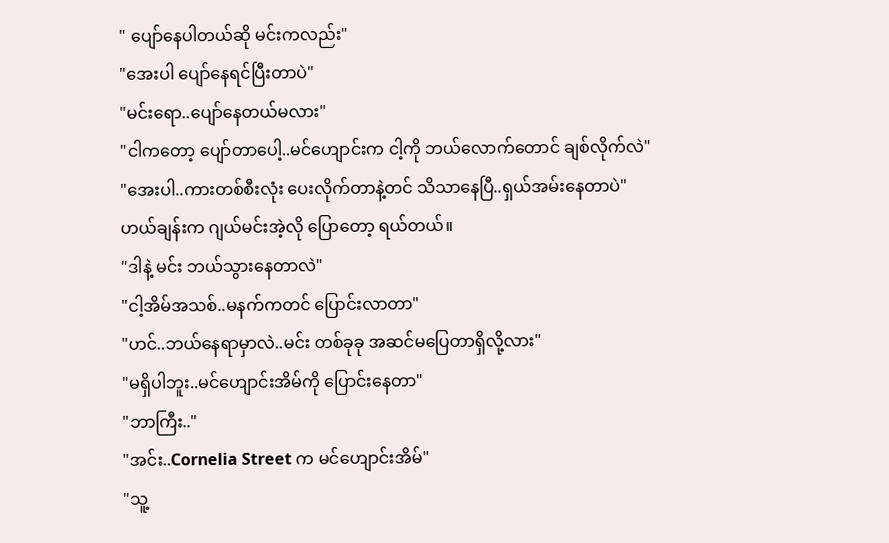" ပျော်နေပါတယ်ဆို မင်းကလည်း"
"အေးပါ ပျော်နေရင်ပြီးတာပဲ"
"မင်းရော..ပျော်နေတယ်မလား"
"ငါကတော့ ပျော်တာပေါ့..မင်ဟျောင်းက ငါ့ကို ဘယ်လောက်တောင် ချစ်လိုက်လဲ"
"အေးပါ..ကားတစ်စီးလုံး ပေးလိုက်တာနဲ့တင် သိသာနေပြီ..ရှယ်အမ်းနေတာပဲ"
ဟယ်ချန်းက ဂျယ်မင်းအဲ့လို ပြောတော့ ရယ်တယ်။
"ဒါနဲ့ မင်း ဘယ်သွားနေတာလဲ"
"ငါ့အိမ်အသစ်..မနက်ကတင် ပြောင်းလာတာ"
"ဟင်..ဘယ်နေရာမှာလဲ..မင်း တစ်ခုခု အဆင်မပြေတာရှိလို့လား"
"မရှိပါဘူး..မင်ဟျောင်းအိမ်ကို ပြောင်းနေတာ"
"ဘာကြီး.."
"အင်း..Cornelia Street က မင်ဟျောင်းအိမ်"
"သူ့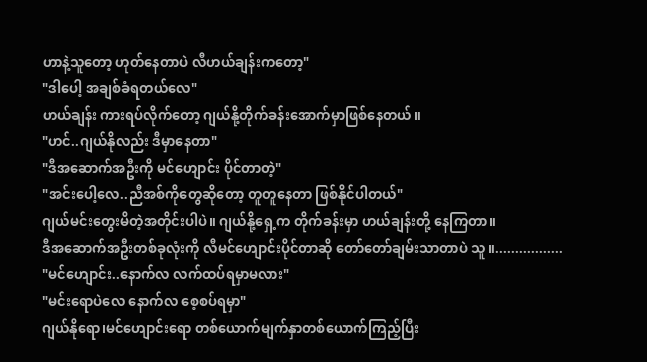ဟာနဲ့သူတော့ ဟုတ်နေတာပဲ လီဟယ်ချန်းကတော့"
"ဒါပေါ့ အချစ်ခံရတယ်လေ"
ဟယ်ချန်း ကားရပ်လိုက်တော့ ဂျယ်နို့တိုက်ခန်းအောက်မှာဖြစ်နေတယ်။
"ဟင်..ဂျယ်နိုလည်း ဒီမှာနေတာ"
"ဒီအဆောက်အဦးကို မင်ဟျောင်း ပိုင်တာတဲ့"
"အင်းပေါ့လေ..ညီအစ်ကိုတွေဆိုတော့ တူတူနေတာ ဖြစ်နိုင်ပါတယ်"
ဂျယ်မင်းတွေးမိတဲ့အတိုင်းပါပဲ။ ဂျယ်နို့ရှေ့က တိုက်ခန်းမှာ ဟယ်ချန်းတို့ နေကြတာ။
ဒီအဆောက်အဦးတစ်ခုလုံးကို လီမင်ဟျောင်းပိုင်တာဆို တော်တော်ချမ်းသာတာပဲ သူ။.................
"မင်ဟျောင်း..နောက်လ လက်ထပ်ရမှာမလား"
"မင်းရောပဲလေ နောက်လ စေ့စပ်ရမှာ"
ဂျယ်နိုရော၊မင်ဟျောင်းရော တစ်ယောက်မျက်နှာတစ်ယောက်ကြည့်ပြီး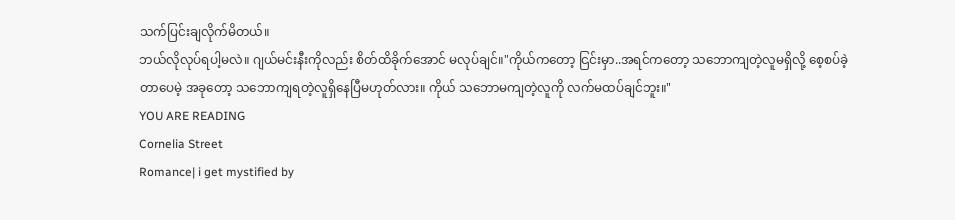သက်ပြင်းချလိုက်မိတယ်။
ဘယ်လိုလုပ်ရပါ့မလဲ။ ဂျယ်မင်းနီးကိုလည်း စိတ်ထိခိုက်အောင် မလုပ်ချင်။"ကိုယ်ကတော့ ငြင်းမှာ..အရင်ကတော့ သဘောကျတဲ့လူမရှိလို့ စေ့စပ်ခဲ့တာပေမဲ့ အခုတော့ သဘောကျရတဲ့လူရှိနေပြီမဟုတ်လား။ ကိုယ် သဘောမကျတဲ့လူကို လက်မထပ်ချင်ဘူး။"
YOU ARE READING
Cornelia Street
Romance| i get mystified by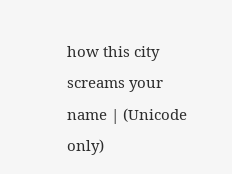how this city screams your name | (Unicode only)